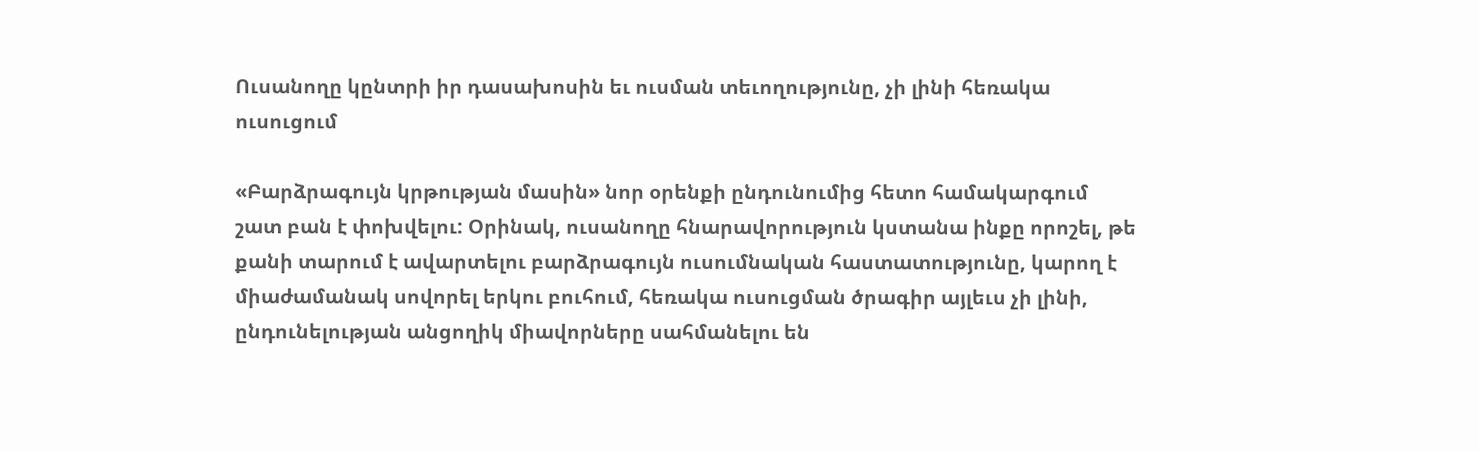Ուսանողը կընտրի իր դասախոսին եւ ուսման տեւողությունը, չի լինի հեռակա ուսուցում

«Բարձրագույն կրթության մասին» նոր օրենքի ընդունումից հետո համակարգում շատ բան է փոխվելու: Օրինակ, ուսանողը հնարավորություն կստանա ինքը որոշել, թե քանի տարում է ավարտելու բարձրագույն ուսումնական հաստատությունը, կարող է միաժամանակ սովորել երկու բուհում, հեռակա ուսուցման ծրագիր այլեւս չի լինի, ընդունելության անցողիկ միավորները սահմանելու են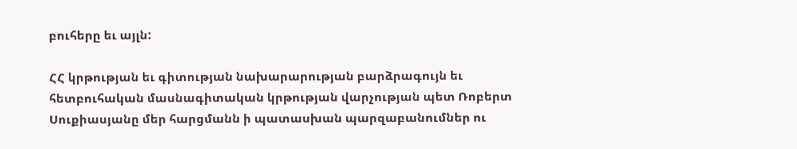բուհերը եւ այլն:

ՀՀ կրթության եւ գիտության նախարարության բարձրագույն եւ հետբուհական մասնագիտական կրթության վարչության պետ Ռոբերտ Սուքիասյանը մեր հարցմանն ի պատասխան պարզաբանումներ ու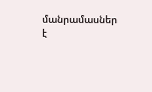մանրամասներ է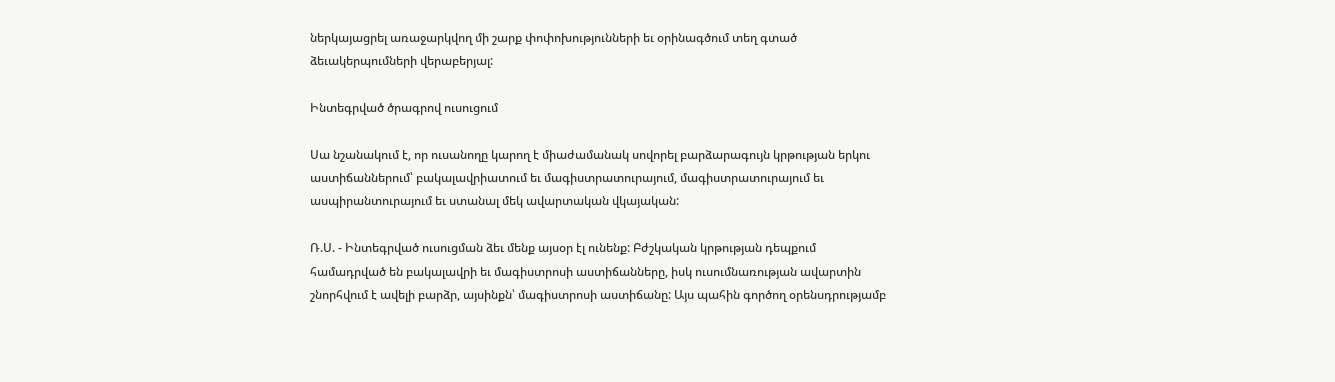ներկայացրել առաջարկվող մի շարք փոփոխությունների եւ օրինագծում տեղ գտած ձեւակերպումների վերաբերյալ:

Ինտեգրված ծրագրով ուսուցում

Սա նշանակում է, որ ուսանողը կարող է միաժամանակ սովորել բարձարագույն կրթության երկու աստիճաններում՝ բակալավրիատում եւ մագիստրատուրայում, մագիստրատուրայում եւ ասպիրանտուրայում եւ ստանալ մեկ ավարտական վկայական:

Ռ.Ս. - Ինտեգրված ուսուցման ձեւ մենք այսօր էլ ունենք: Բժշկական կրթության դեպքում համադրված են բակալավրի եւ մագիստրոսի աստիճանները, իսկ ուսումնառության ավարտին շնորհվում է ավելի բարձր, այսինքն՝ մագիստրոսի աստիճանը: Այս պահին գործող օրենսդրությամբ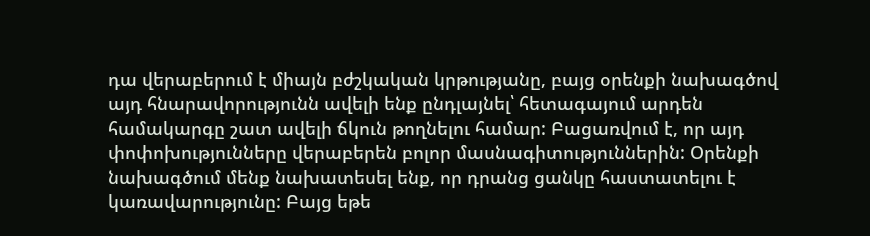դա վերաբերում է միայն բժշկական կրթությանը, բայց օրենքի նախագծով այդ հնարավորությունն ավելի ենք ընդլայնել՝ հետագայում արդեն համակարգը շատ ավելի ճկուն թողնելու համար: Բացառվում է, որ այդ փոփոխությունները վերաբերեն բոլոր մասնագիտություններին: Օրենքի նախագծում մենք նախատեսել ենք, որ դրանց ցանկը հաստատելու է կառավարությունը: Բայց եթե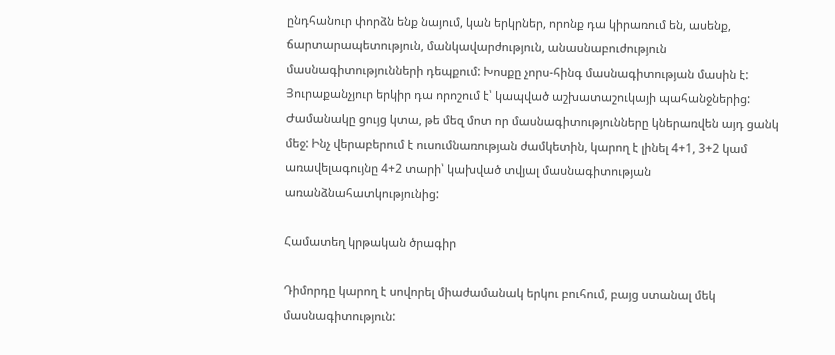ընդհանուր փորձն ենք նայում, կան երկրներ, որոնք դա կիրառում են, ասենք, ճարտարապետություն, մանկավարժություն, անասնաբուժություն մասնագիտությունների դեպքում: Խոսքը չորս-հինգ մասնագիտության մասին է: Յուրաքանչյուր երկիր դա որոշում է՝ կապված աշխատաշուկայի պահանջներից: Ժամանակը ցույց կտա, թե մեզ մոտ որ մասնագիտությունները կներառվեն այդ ցանկ մեջ: Ինչ վերաբերում է ուսումնառության ժամկետին, կարող է լինել 4+1, 3+2 կամ առավելագույնը 4+2 տարի՝ կախված տվյալ մասնագիտության առանձնահատկությունից:

Համատեղ կրթական ծրագիր

Դիմորդը կարող է սովորել միաժամանակ երկու բուհում, բայց ստանալ մեկ մասնագիտություն: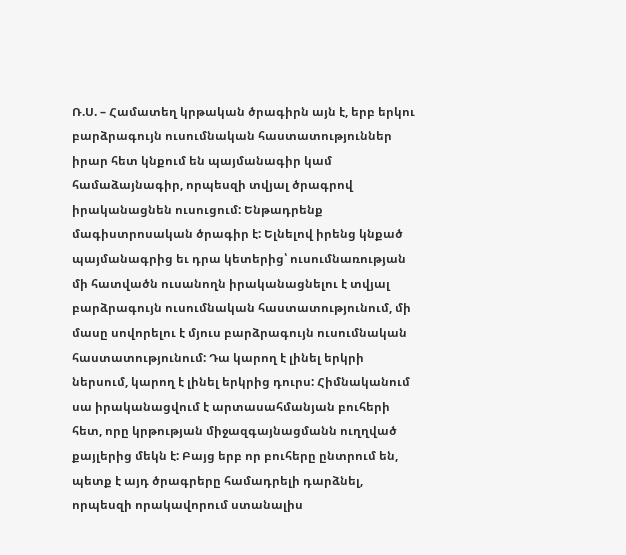Ռ.Ս. – Համատեղ կրթական ծրագիրն այն է, երբ երկու բարձրագույն ուսումնական հաստատություններ իրար հետ կնքում են պայմանագիր կամ համաձայնագիր, որպեսզի տվյալ ծրագրով իրականացնեն ուսուցում: Ենթադրենք մագիստրոսական ծրագիր է: Ելնելով իրենց կնքած պայմանագրից եւ դրա կետերից՝ ուսումնառության մի հատվածն ուսանողն իրականացնելու է տվյալ բարձրագույն ուսումնական հաստատությունում, մի մասը սովորելու է մյուս բարձրագույն ուսումնական հաստատությունում: Դա կարող է լինել երկրի ներսում, կարող է լինել երկրից դուրս: Հիմնականում սա իրականացվում է արտասահմանյան բուհերի հետ, որը կրթության միջազգայնացմանն ուղղված քայլերից մեկն է: Բայց երբ որ բուհերը ընտրում են, պետք է այդ ծրագրերը համադրելի դարձնել, որպեսզի որակավորում ստանալիս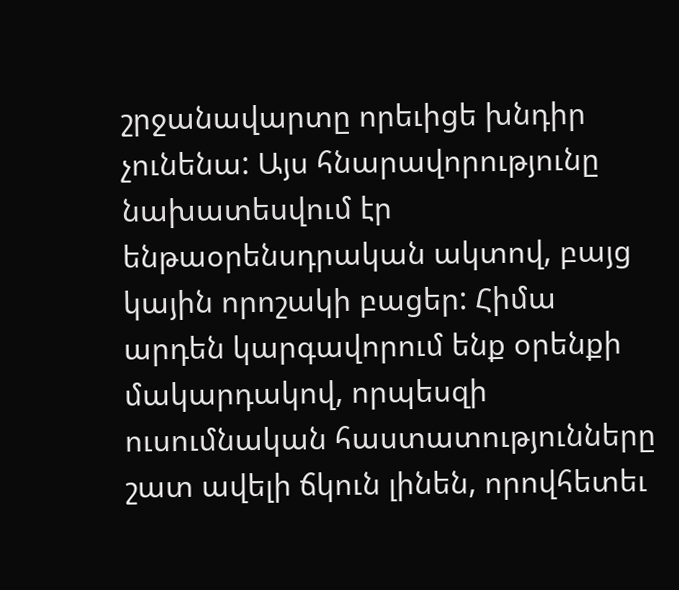շրջանավարտը որեւիցե խնդիր չունենա: Այս հնարավորությունը նախատեսվում էր ենթաօրենսդրական ակտով, բայց կային որոշակի բացեր: Հիմա արդեն կարգավորում ենք օրենքի մակարդակով, որպեսզի ուսումնական հաստատությունները շատ ավելի ճկուն լինեն, որովհետեւ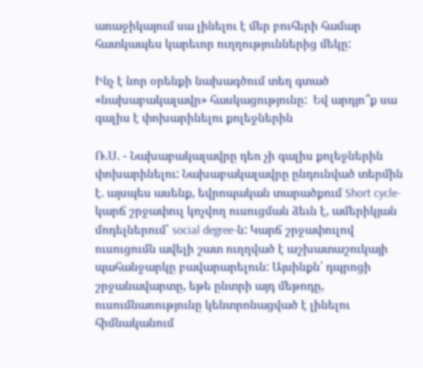առաջիկայում սա լինելու է մեր բուհերի համար հատկապես կարեւոր ուղղություններից մեկը:

Ինչ է նոր օրենքի նախագծում տեղ գտած «նախաբակալավր» հասկացությունը:  Եվ արդյո՞ք սա գալիս է փոխարինելու քոլեջներին

Ռ.Ս. - Նախաբակալավրը դեռ չի գալիս քոլեջներին փոխարինելու: Նախաբակալավրը ընդունված տերմին է. այսպես ասենք, եվրոպական տարածքում Short cycle-կարճ շրջափուլ կոչվող ուսուցման ձեւն է, ամերիկյան մոդելներում՝ social degree-ն: Կարճ շրջափուլով ուսուցումն ավելի շատ ուղղված է աշխատաշուկայի պահանջարկը բավարարելուն: Այսինքն՝ դպրոցի շրջանավարտը, եթե ընտրի այդ մեթոդը, ուսումնառությունը կենտրոնացված է լինելու հիմնականում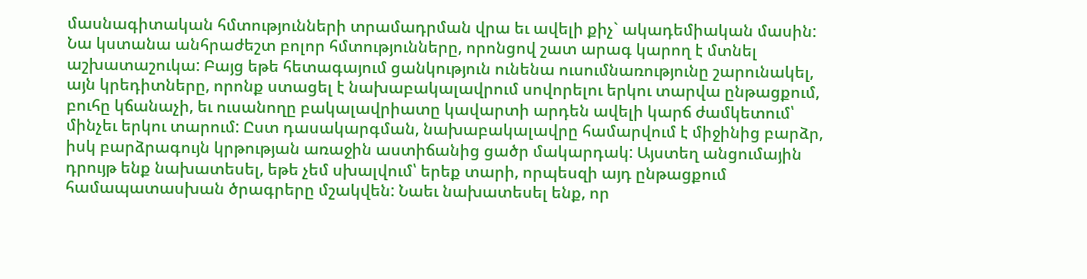մասնագիտական հմտությունների տրամադրման վրա եւ ավելի քիչ` ակադեմիական մասին: Նա կստանա անհրաժեշտ բոլոր հմտությունները, որոնցով շատ արագ կարող է մտնել աշխատաշուկա: Բայց եթե հետագայում ցանկություն ունենա ուսումնառությունը շարունակել, այն կրեդիտները, որոնք ստացել է նախաբակալավրում սովորելու երկու տարվա ընթացքում, բուհը կճանաչի, եւ ուսանողը բակալավրիատը կավարտի արդեն ավելի կարճ ժամկետում՝ մինչեւ երկու տարում: Ըստ դասակարգման, նախաբակալավրը համարվում է միջինից բարձր, իսկ բարձրագույն կրթության առաջին աստիճանից ցածր մակարդակ: Այստեղ անցումային դրույթ ենք նախատեսել, եթե չեմ սխալվում՝ երեք տարի, որպեսզի այդ ընթացքում համապատասխան ծրագրերը մշակվեն: Նաեւ նախատեսել ենք, որ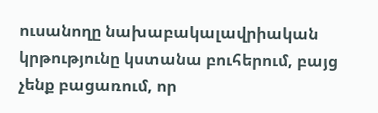ուսանողը նախաբակալավրիական կրթությունը կստանա բուհերում, բայց չենք բացառում, որ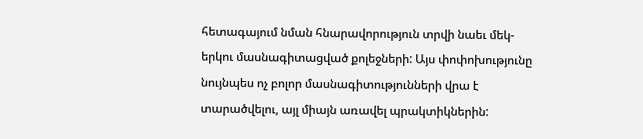հետագայում նման հնարավորություն տրվի նաեւ մեկ-երկու մասնագիտացված քոլեջների: Այս փոփոխությունը նույնպես ոչ բոլոր մասնագիտությունների վրա է տարածվելու, այլ միայն առավել պրակտիկներին: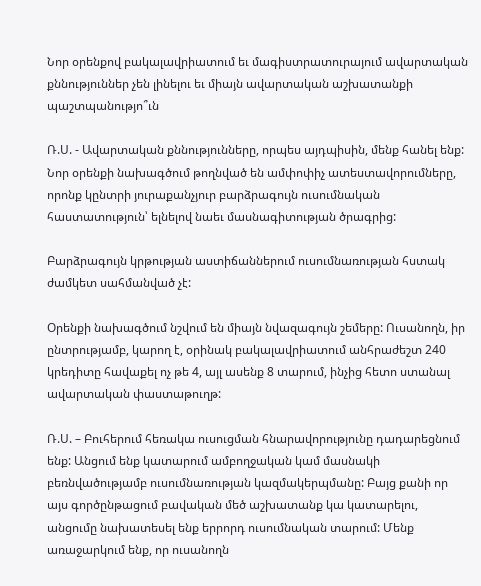Նոր օրենքով բակալավրիատում եւ մագիստրատուրայում ավարտական քննություններ չեն լինելու եւ միայն ավարտական աշխատանքի պաշտպանությո՞ւն

Ռ.Ս. - Ավարտական քննությունները, որպես այդպիսին, մենք հանել ենք: Նոր օրենքի նախագծում թողնված են ամփոփիչ ատեստավորումները, որոնք կընտրի յուրաքանչյուր բարձրագույն ուսումնական հաստատություն՝ ելնելով նաեւ մասնագիտության ծրագրից:

Բարձրագույն կրթության աստիճաններում ուսումնառության հստակ ժամկետ սահմանված չէ:

Օրենքի նախագծում նշվում են միայն նվազագույն շեմերը: Ուսանողն, իր ընտրությամբ, կարող է, օրինակ բակալավրիատում անհրաժեշտ 240 կրեդիտը հավաքել ոչ թե 4, այլ ասենք 8 տարում, ինչից հետո ստանալ ավարտական փաստաթուղթ:

Ռ.Ս. – Բուհերում հեռակա ուսուցման հնարավորությունը դադարեցնում ենք: Անցում ենք կատարում ամբողջական կամ մասնակի բեռնվածությամբ ուսումնառության կազմակերպմանը: Բայց քանի որ այս գործընթացում բավական մեծ աշխատանք կա կատարելու, անցումը նախատեսել ենք երրորդ ուսումնական տարում: Մենք առաջարկում ենք, որ ուսանողն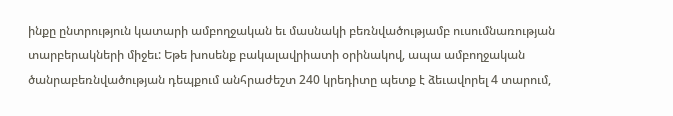ինքը ընտրություն կատարի ամբողջական եւ մասնակի բեռնվածությամբ ուսումնառության տարբերակների միջեւ: Եթե խոսենք բակալավրիատի օրինակով, ապա ամբողջական ծանրաբեռնվածության դեպքում անհրաժեշտ 240 կրեդիտը պետք է ձեւավորել 4 տարում,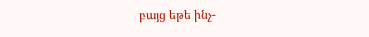բայց եթե ինչ-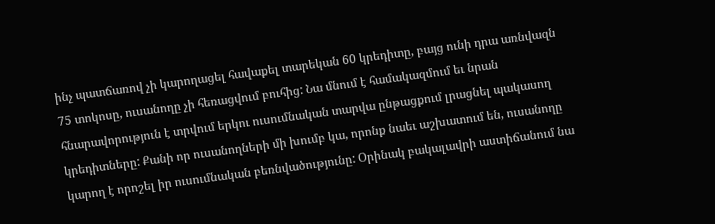ինչ պատճառով չի կարողացել հավաքել տարեկան 60 կրեդիտը, բայց ունի դրա առնվազն 75 տոկոսը, ուսանողը չի հեռացվում բուհից: Նա մնում է համակազմում եւ նրան հնարավորություն է տրվում երկու ուսումնական տարվա ընթացքում լրացնել պակասող կրեդիտները: Քանի որ ուսանողների մի խումբ կա, որոնք նաեւ աշխատում են, ուսանողը կարող է որոշել իր ուսումնական բեռնվածությունը: Օրինակ բակալավրի աստիճանում նա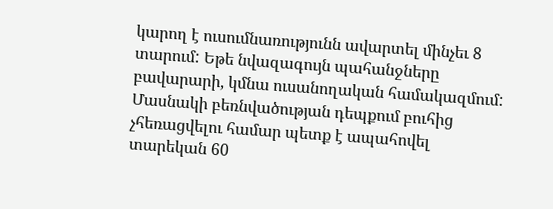կարող է ուսումնառությունն ավարտել մինչեւ 8 տարում: Եթե նվազագույն պահանջները բավարարի, կմնա ուսանողական համակազմում: Մասնակի բեռնվածության դեպքում բուհից չհեռացվելու համար պետք է ապահովել տարեկան 60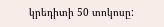կրեդիտի 50 տոկոսը: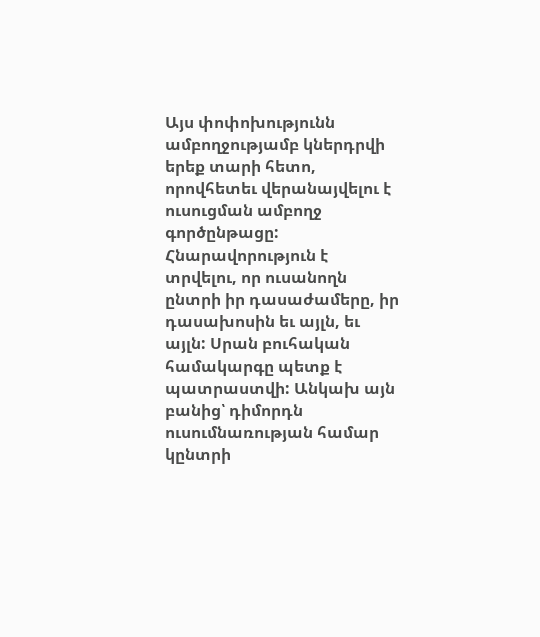Այս փոփոխությունն ամբողջությամբ կներդրվի երեք տարի հետո, որովհետեւ վերանայվելու է ուսուցման ամբողջ գործընթացը: Հնարավորություն է տրվելու, որ ուսանողն ընտրի իր դասաժամերը, իր դասախոսին եւ այլն, եւ այլն: Սրան բուհական համակարգը պետք է պատրաստվի: Անկախ այն բանից՝ դիմորդն ուսումնառության համար կընտրի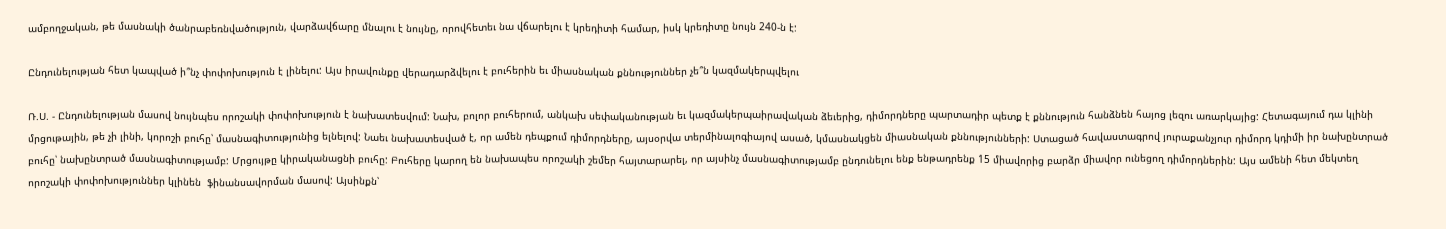ամբողջական, թե մասնակի ծանրաբեռնվածություն, վարձավճարը մնալու է նույնը, որովհետեւ նա վճարելու է կրեդիտի համար, իսկ կրեդիտը նույն 240-ն է:

Ընդունելության հետ կապված ի՞նչ փոփոխություն է լինելու: Այս իրավունքը վերադարձվելու է բուհերին եւ միասնական քննություններ չե՞ն կազմակերպվելու

Ռ.Ս. - Ընդունելության մասով նույնպես որոշակի փոփոխություն է նախատեսվում: Նախ, բոլոր բուհերում, անկախ սեփականության եւ կազմակերպաիրավական ձեւերից, դիմորդները պարտադիր պետք է քննություն հանձնեն հայոց լեզու առարկայից: Հետագայում դա կլինի մրցութային, թե չի լինի, կորոշի բուհը՝ մասնագիտությունից ելնելով: Նաեւ նախատեսված է, որ ամեն դեպքում դիմորդները, այսօրվա տերմինալոգիայով ասած, կմասնակցեն միասնական քննությունների: Ստացած հավաստագրով յուրաքանչյուր դիմորդ կդիմի իր նախընտրած բուհը՝ նախընտրած մասնագիտությամբ: Մրցույթը կիրականացնի բուհը: Բուհերը կարող են նախապես որոշակի շեմեր հայտարարել, որ այսինչ մասնագիտությամբ ընդունելու ենք ենթադրենք 15 միավորից բարձր միավոր ունեցող դիմորդներին: Այս ամենի հետ մեկտեղ որոշակի փոփոխություններ կլինեն  ֆինանսավորման մասով: Այսինքն՝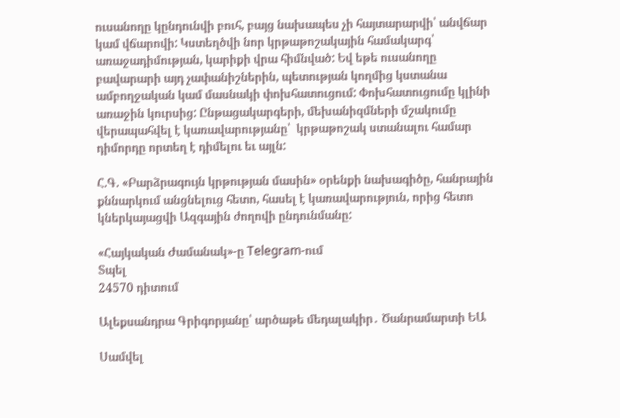ուսանողը կընդունվի բուհ, բայց նախապես չի հայտարարվի՝ անվճար կամ վճարովի: Կստեղծվի նոր կրթաթոշակային համակարգ՝ առաջադիմության, կարիքի վրա հիմնված: Եվ եթե ուսանողը բավարարի այդ չափանիշներին, պետության կողմից կստանա ամբողջական կամ մասնակի փոխհատուցում: Փոխհատուցումը կլինի առաջին կուրսից: Ընթացակարգերի, մեխանիզմների մշակումը վերապահվել է կառավարությանը՝  կրթաթոշակ ստանալու համար դիմորդը որտեղ է դիմելու եւ այլն:

Հ.Գ. «Բարձրագույն կրթության մասին» օրենքի նախագիծը, հանրային քննարկում անցնելուց հետո, հասել է կառավարություն, որից հետո կներկայացվի Ազգային ժողովի ընդունմանը:

«Հայկական Ժամանակ»-ը Telegram-ում
Տպել
24570 դիտում

Ալեքսանդրա Գրիգորյանը՝ արծաթե մեդալակիր․ Ծանրամարտի ԵԱ

Սամվել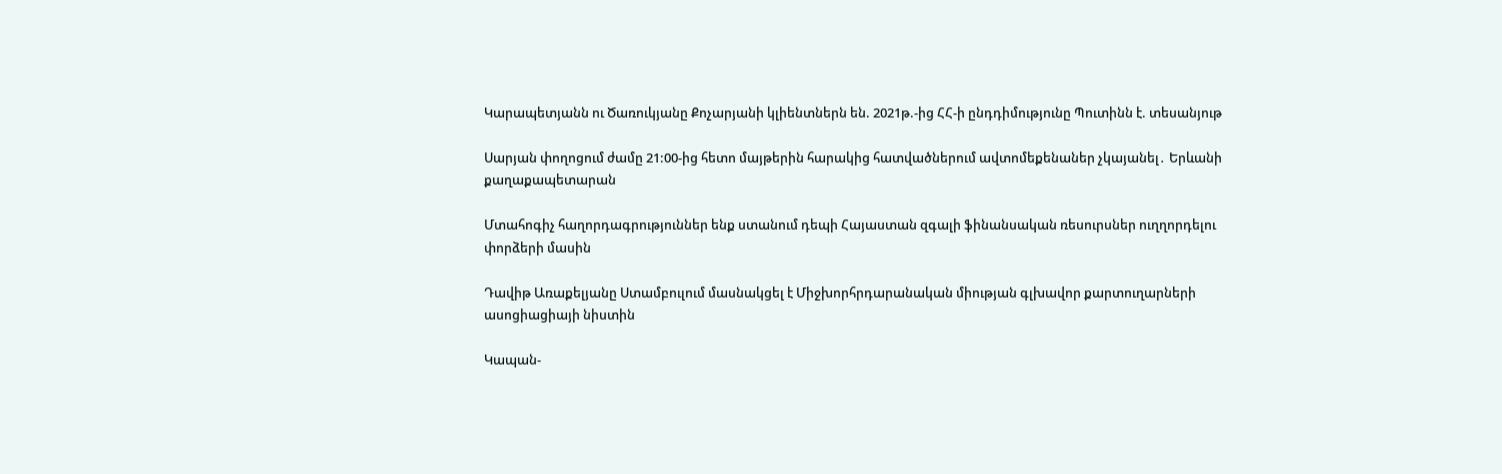Կարապետյանն ու Ծառուկյանը Քոչարյանի կլիենտներն են. 2021թ.-ից ՀՀ-ի ընդդիմությունը Պուտինն է. տեսանյութ

Սարյան փողոցում ժամը 21:00-ից հետո մայթերին հարակից հատվածներում ավտոմեքենաներ չկայանել․ Երևանի քաղաքապետարան

Մտահոգիչ հաղորդագրություններ ենք ստանում դեպի Հայաստան զգալի ֆինանսական ռեսուրսներ ուղղորդելու փորձերի մասին

Դավիթ Առաքելյանը Ստամբուլում մասնակցել է Միջխորհրդարանական միության գլխավոր քարտուղարների ասոցիացիայի նիստին

Կապան-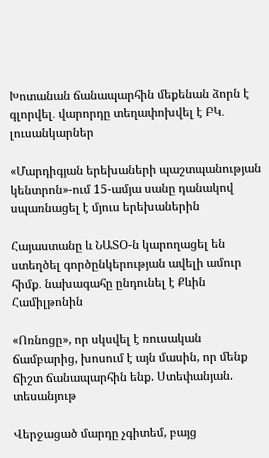Խոտանան ճանապարհին մեքենան ձորն է գլորվել․ վարորդը տեղափոխվել է ԲԿ․ լուսանկարներ

«Մարդիգյան երեխաների պաշտպանության կենտրոն»-ում 15-ամյա սանը դանակով սպառնացել է մյուս երեխաներին

Հայաստանը և ՆԱՏՕ-ն կարողացել են ստեղծել գործընկերության ավելի ամուր հիմք․ նախագահը ընդունել է Քևին Համիլթոնին

«Ոռնոցը», որ սկսվել է ռուսական ճամբարից, խոսում է այն մասին, որ մենք ճիշտ ճանապարհին ենք. Ստեփանյան. տեսանյութ

Վերջացած մարդը չգիտեմ, բայց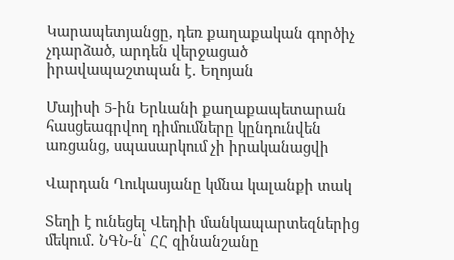Կարապետյանցը, դեռ քաղաքական գործիչ չդարձած, արդեն վերջացած իրավապաշտպան է․ Եղոյան

Մայիսի 5-ին Երևանի քաղաքապետարան հասցեագրվող դիմումները կընդունվեն առցանց, սպասարկում չի իրականացվի

Վարդան Ղուկասյանը կմնա կալանքի տակ

Տեղի է ունեցել Վեդիի մանկապարտեզներից մեկում․ ՆԳՆ-ն՝ ՀՀ զինանշանը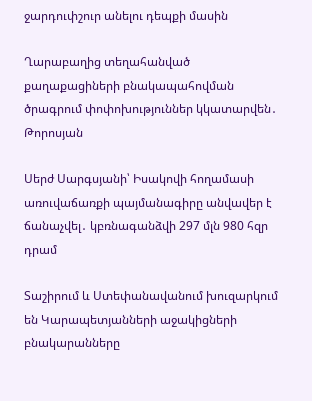ջարդուփշուր անելու դեպքի մասին

Ղարաբաղից տեղահանված քաղաքացիների բնակապահովման ծրագրում փոփոխություններ կկատարվեն․ Թորոսյան

Սերժ Սարգսյանի՝ Իսակովի հողամասի առուվաճառքի պայմանագիրը անվավեր է ճանաչվել․ կբռնագանձվի 297 մլն 980 հզր դրամ

Տաշիրում և Ստեփանավանում խուզարկում են Կարապետյանների աջակիցների բնակարանները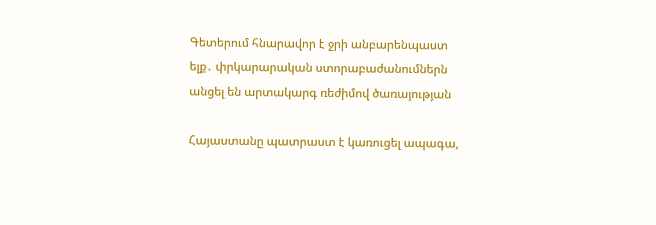Գետերում հնարավոր է ջրի անբարենպաստ ելք․ փրկարարական ստորաբաժանումներն անցել են արտակարգ ռեժիմով ծառայության

Հայաստանը պատրաստ է կառուցել ապագա,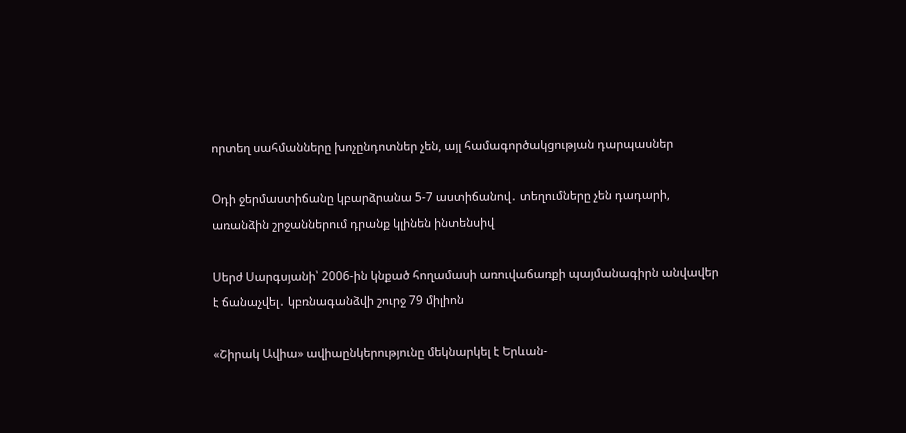որտեղ սահմանները խոչընդոտներ չեն, այլ համագործակցության դարպասներ

Օդի ջերմաստիճանը կբարձրանա 5-7 աստիճանով․ տեղումները չեն դադարի, առանձին շրջաններում դրանք կլինեն ինտենսիվ

Սերժ Սարգսյանի՝ 2006-ին կնքած հողամասի առուվաճառքի պայմանագիրն անվավեր է ճանաչվել․ կբռնագանձվի շուրջ 79 միլիոն

«Շիրակ Ավիա» ավիաընկերությունը մեկնարկել է Երևան-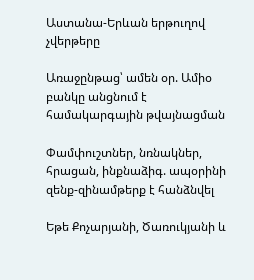Աստանա-Երևան երթուղով չվերթերը

Առաջընթաց՝ ամեն օր. Ամիօ բանկը անցնում է համակարգային թվայնացման

Փամփուշտներ, նռնակներ, հրացան, ինքնաձիգ. ապօրինի զենք-զինամթերք է հանձնվել

Եթե Քոչարյանի, Ծառուկյանի և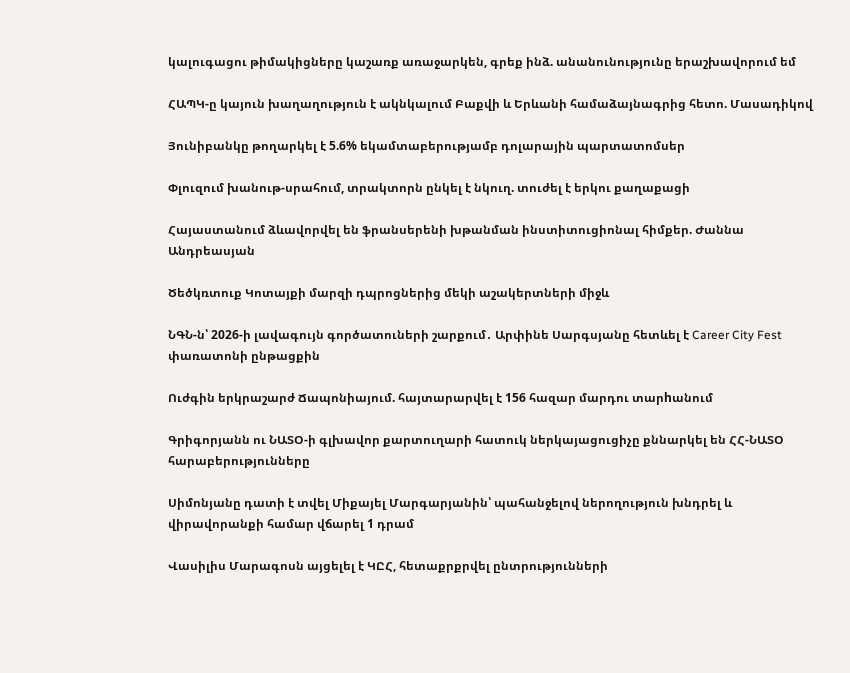կալուգացու թիմակիցները կաշառք առաջարկեն, գրեք ինձ. անանունությունը երաշխավորում եմ

ՀԱՊԿ-ը կայուն խաղաղություն է ակնկալում Բաքվի և Երևանի համաձայնագրից հետո. Մասադիկով

Յունիբանկը թողարկել է 5.6% եկամտաբերությամբ դոլարային պարտատոմսեր

Փլուզում խանութ-սրահում, տրակտորն ընկել է նկուղ. տուժել է երկու քաղաքացի

Հայաստանում ձևավորվել են ֆրանսերենի խթանման ինստիտուցիոնալ հիմքեր. Ժաննա Անդրեասյան

Ծեծկռտուք Կոտայքի մարզի դպրոցներից մեկի աշակերտների միջև

ՆԳՆ-ն՝ 2026-ի լավագույն գործատուների շարքում․ Արփինե Սարգսյանը հետևել է Career City Fest փառատոնի ընթացքին

Ուժգին երկրաշարժ Ճապոնիայում. հայտարարվել է 156 հազար մարդու տարhանում

Գրիգորյանն ու ՆԱՏՕ-ի գլխավոր քարտուղարի հատուկ ներկայացուցիչը քննարկել են ՀՀ-ՆԱՏՕ հարաբերությունները

Սիմոնյանը դատի է տվել Միքայել Մարգարյանին՝ պահանջելով ներողություն խնդրել և վիրավորանքի համար վճարել 1 դրամ

Վասիլիս Մարագոսն այցելել է ԿԸՀ, հետաքրքրվել ընտրությունների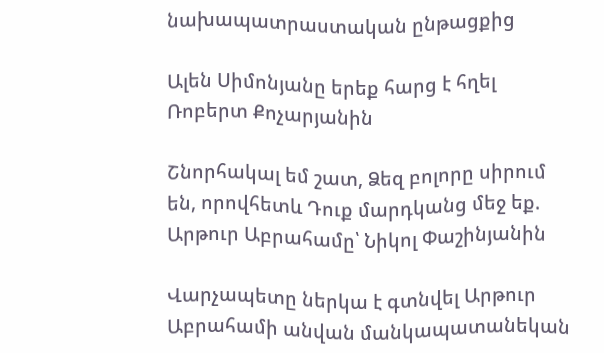նախապատրաստական ընթացքից

Ալեն Սիմոնյանը երեք հարց է հղել Ռոբերտ Քոչարյանին

Շնորհակալ եմ շատ, Ձեզ բոլորը սիրում են, որովհետև Դուք մարդկանց մեջ եք. Արթուր Աբրահամը՝ Նիկոլ Փաշինյանին

Վարչապետը ներկա է գտնվել Արթուր Աբրահամի անվան մանկապատանեկան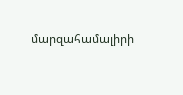մարզահամալիրի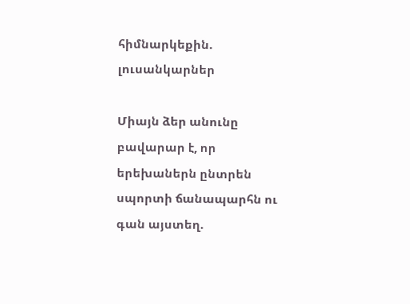հիմնարկեքին. լուսանկարներ

Միայն ձեր անունը բավարար է, որ երեխաներն ընտրեն սպորտի ճանապարհն ու գան այստեղ.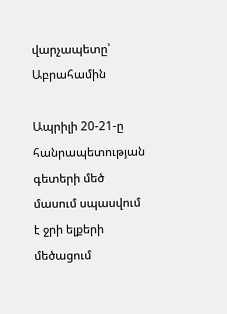վարչապետը՝ Աբրահամին

Ապրիլի 20-21-ը հանրապետության գետերի մեծ մասում սպասվում է ջրի ելքերի մեծացում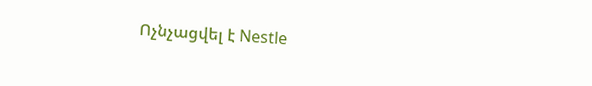Ոչնչացվել է Nestle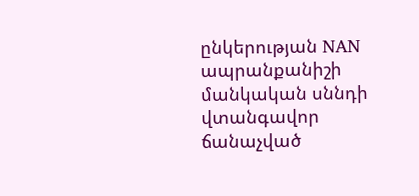ընկերության NAN ապրանքանիշի մանկական սննդի վտանգավոր ճանաչված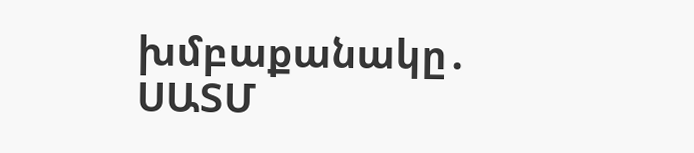խմբաքանակը․ ՍԱՏՄ